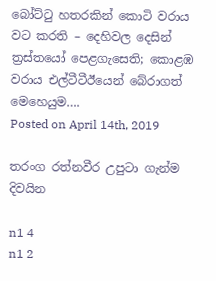බෝට්ටු හතරකින් කොටි වරාය වට කරති – දෙහිවල දෙසින් ත්‍රස්තයෝ පෙළගැසෙති; කොළඹ වරාය එල්ටීටීඊයෙන් බේරාගත් මෙහෙයුම….
Posted on April 14th, 2019

තරංග රත්නවීර උපුටා ගැන්ම දිවයින

n1 4
n1 2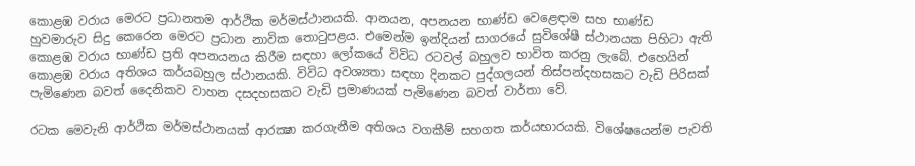කොළඹ වරාය මෙරට ප්‍රධානතම ආර්ථික මර්මස්ථානයකි. ආනයන, අපනයන භාණ්ඩ වෙළෙඳාම සහ භාණ්ඩ හුවමාරුව සිදු කෙරෙන මෙරට ප්‍රධාන නාවික තොටුපළය. එමෙන්ම ඉන්දියන් සාගරයේ සුවිශේෂී ස්ථානයක පිහිටා ඇති කොළඹ වරාය භාණ්ඩ ප්‍රති අපනයනය කිරීම සඳහා ලෝකයේ විවිධ රටවල් බහුලව භාවිත කරනු ලැබේ. එහෙයින් කොළඹ වරාය අතිශය කර්යබහුල ස්ථානයකි. විවිධ අවශ්‍යතා සඳහා දිනකට පුද්ගලයන් තිස්පන්දහසකට වැඩි පිරිසක් පැමිණෙන බවත් දෛනිකව වාහන දසදහසකට වැඩි ප්‍රමාණයක් පැමිණෙන බවත් වාර්තා වේ.

රටක මෙවැනි ආර්ථික මර්මස්ථානයක් ආරක්‍ෂා කරගැනීම අතිශය වගකීම් සහගත කර්යභාරයකි. විශේෂයෙන්ම පැවති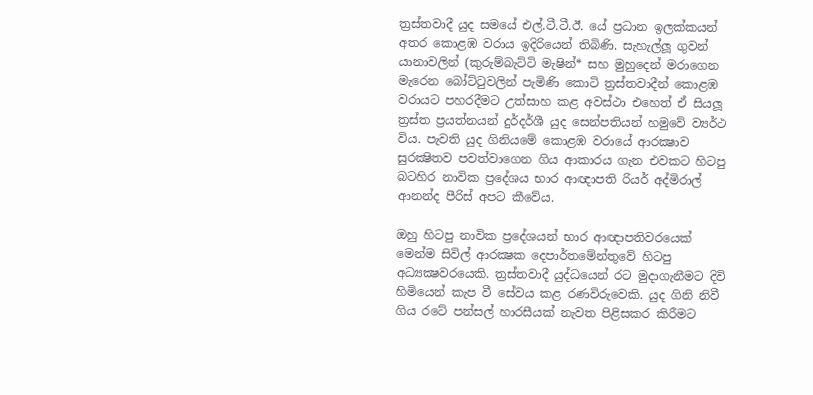ත්‍රස්තවාදී යුද සමයේ එල්.ටී.ටී.ඊ. යේ ප්‍රධාන ඉලක්කයන් අතර කොළඹ වරාය ඉදිරියෙන් තිබිණි. සැහැල්ලූ ගුවන් යානාවලින් (කුරුම්බැට්ටි මැෂින්* සහ මුහුදෙන් මරාගෙන මැරෙන බෝට්ටුවලින් පැමිණි කොටි ත්‍රස්තවාදීන් කොළඹ වරායට පහරදීමට උත්සාහ කළ අවස්ථා එහෙත් ඒ සියලූ ත්‍රස්ත ප්‍රයත්නයන් දුර්දර්ශී යුද සෙන්පතියන් හමුවේ ව්‍යර්ථ විය. පැවති යුද ගිනියමේ කොළඹ වරායේ ආරක්‍ෂාව සුරක්‍ෂිතව පවත්වාගෙන ගිය ආකාරය ගැන එවකට හිටපු බටහිර නාවික ප්‍රදේශය භාර ආඥාපති රියර් අද්මිරාල් ආනන්ද පීරිස් අපට කීවේය.

ඔහු හිටපු නාවික ප්‍රදේශයන් භාර ආඥාපතිවරයෙක් මෙන්ම සිවිල් ආරක්‍ෂක දෙපාර්තමේන්තුවේ හිටපු අධ්‍යක්‍ෂවරයෙකි. ත්‍රස්තවාදී යුද්ධයෙන් රට මුදාගැනීමට දිවි හිමියෙන් කැප වී සේවය කළ රණවිරුවෙකි. යුද ගිනි නිවී ගිය රටේ පන්සල් හාරසීයක් නැවත පිළිසකර කිරීමට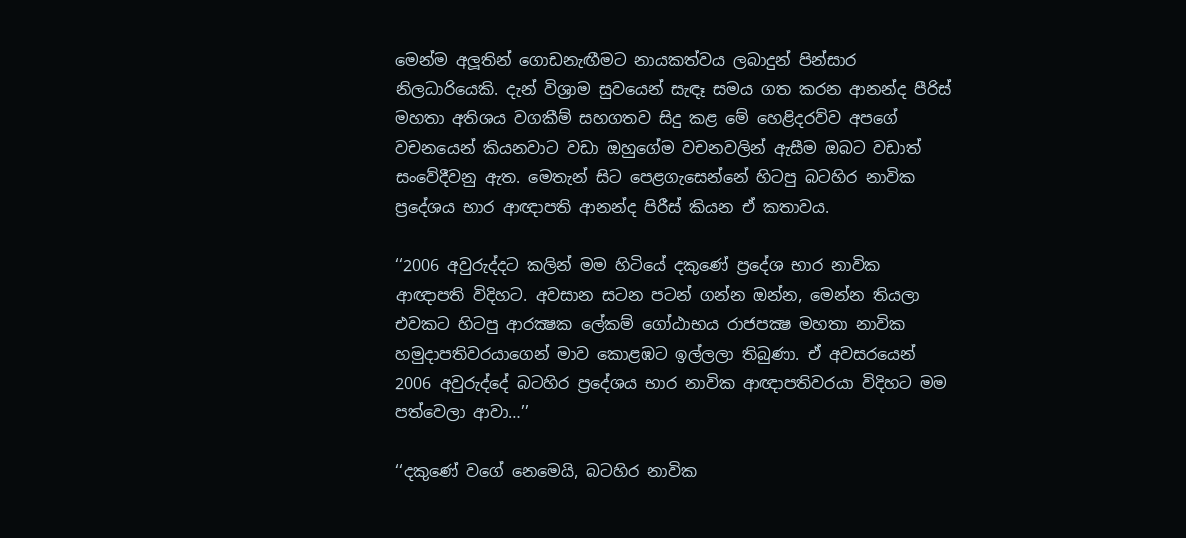මෙන්ම අලූතින් ගොඩනැඟීමට නායකත්වය ලබාදුන් පින්සාර නිලධාරියෙකි. දැන් විශ්‍රාම සුවයෙන් සැඳෑ සමය ගත කරන ආනන්ද පීරිස් මහතා අතිශය වගකීම් සහගතව සිදු කළ මේ හෙළිදරව්ව අපගේ වචනයෙන් කියනවාට වඩා ඔහුගේම වචනවලින් ඇසීම ඔබට වඩාත් සංවේදීවනු ඇත. මෙතැන් සිට පෙළගැසෙන්නේ හිටපු බටහිර නාවික ප්‍රදේශය භාර ආඥාපති ආනන්ද පිරීස් කියන ඒ කතාවය.

‘‘2006 අවුරුද්දට කලින් මම හිටියේ දකුණේ ප්‍රදේශ භාර නාවික ආඥාපති විදිහට. අවසාන සටන පටන් ගන්න ඔන්න, මෙන්න තියලා එවකට හිටපු ආරක්‍ෂක ලේකම් ගෝඨාභය රාජපක්‍ෂ මහතා නාවික හමුදාපතිවරයාගෙන් මාව කොළඹට ඉල්ලලා තිබුණා. ඒ අවසරයෙන් 2006 අවුරුද්දේ බටහිර ප්‍රදේශය භාර නාවික ආඥාපතිවරයා විදිහට මම පත්වෙලා ආවා…’’

‘‘දකුණේ වගේ නෙමෙයි, බටහිර නාවික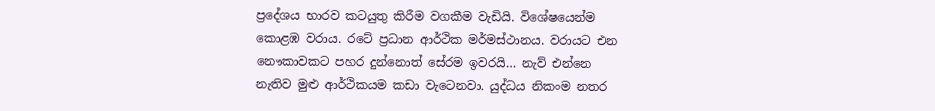ප්‍රදේශය භාරව කටයුතු කිරීම වගකීම වැඩියි. විශේෂයෙන්ම කොළඹ වරාය. රටේ ප්‍රධාන ආර්ථික මර්මස්ථානය. වරායට එන නෞකාවකට පහර දුන්නොත් සේරම ඉවරයි… නැව් එන්නෙ නැතිව මුළු ආර්ථිකයම කඩා වැටෙනවා. යුද්ධය නිකංම නතර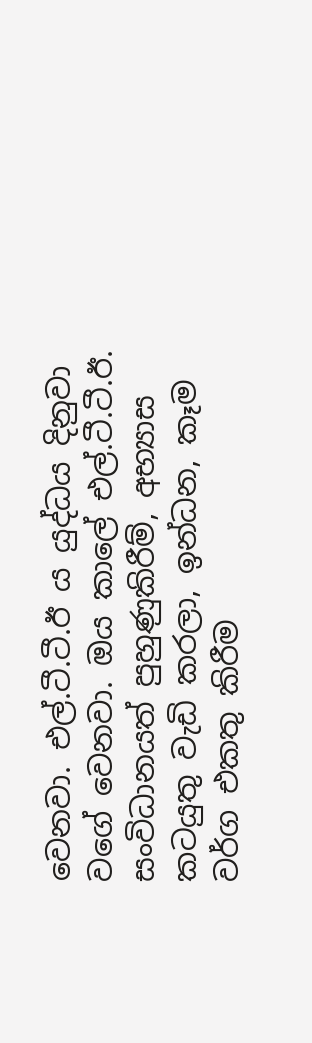වෙනවා. එල්.ටී.ටී.ඊ ය යුද්ධය දිනුවා වගේ වෙනවා. ඔය කාලේ එල්.ටී.ටී.ඊ. සංවිධානයත් පුහුණුකිරීම්, අභ්‍යාස කටයුතු වැඩි කරලා, ඉන්ධන, කෑම වර්ග එකතු කිරීම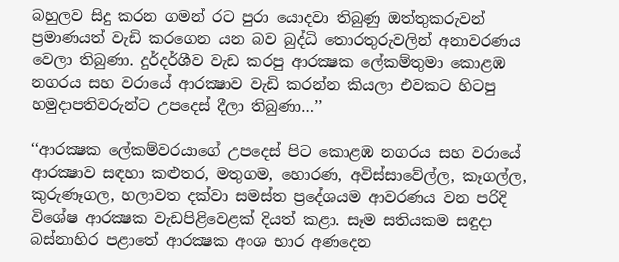බහුලව සිදු කරන ගමන් රට පුරා යොදවා තිබුණු ඔත්තුකරුවන් ප්‍රමාණයත් වැඩි කරගෙන යන බව බුද්ධි තොරතුරුවලින් අනාවරණය වෙලා තිබුණා. දුර්දර්ශීව වැඩ කරපු ආරක්‍ෂක ලේකම්තුමා කොළඹ නගරය සහ වරායේ ආරක්‍ෂාව වැඩි කරන්න කියලා එවකට හිටපු හමුදාපතිවරුන්ට උපදෙස් දීලා තිබුණා…’’

‘‘ආරක්‍ෂක ලේකම්වරයාගේ උපදෙස් පිට කොළඹ නගරය සහ වරායේ ආරක්‍ෂාව සඳහා කළුතර, මතුගම, හොරණ, අවිස්සාවේල්ල, කෑගල්ල, කුරුණෑගල, හලාවත දක්වා සමස්ත ප්‍රදේශයම ආවරණය වන පරිදි විශේෂ ආරක්‍ෂක වැඩපිළිවෙළක් දියත් කළා. සෑම සතියකම සඳුදා බස්නාහිර පළාතේ ආරක්‍ෂක අංශ භාර අණදෙන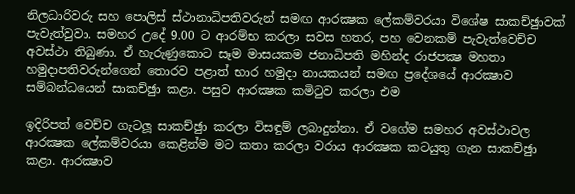නිලධාරිවරු සහ පොලිස් ස්ථානාධිපතිවරුන් සමඟ ආරක්‍ෂක ලේකම්වරයා විශේෂ සාකච්ඡුාවක් පැවැත්වුවා. සමහර උදේ 9.00 ට ආරම්භ කරලා සවස හතර, පහ වෙනකම් පැවැත්වෙච්ච අවස්ථා තිබුණා. ඒ හැරුණුකොට සෑම මාසයකම ජනාධිපති මහින්ද රාජපක්‍ෂ මහතා හමුදාපතිවරුන්ගෙන් තොරව පළාත් භාර හමුදා නායකයන් සමඟ ප්‍රදේශයේ ආරක්‍ෂාව සම්බන්ධයෙන් සාකච්ඡුා කළා. පසුව ආරක්‍ෂක කමිටුව කරලා එම

ඉදිරිපත් වෙච්ච ගැටලූ සාකච්ඡුා කරලා විසඳුම් ලබාදුන්නා. ඒ වගේම සමහර අවස්ථාවල ආරක්‍ෂක ලේකම්වරයා කෙළින්ම මට කතා කරලා වරාය ආරක්‍ෂක කටයුතු ගැන සාකච්ඡුා කළා. ආරක්‍ෂාව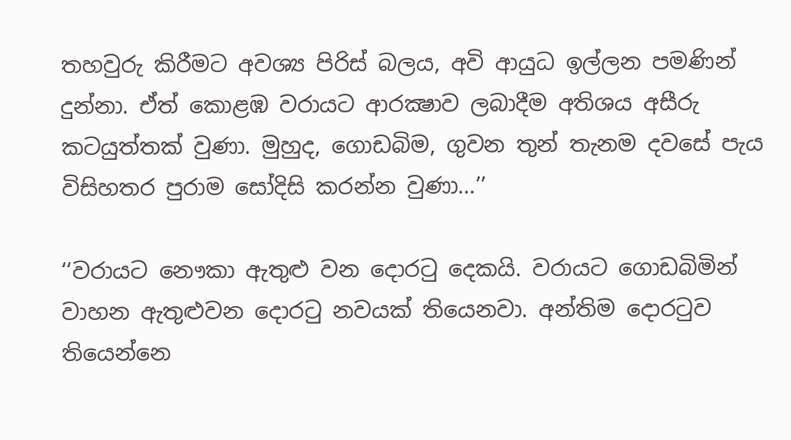තහවුරු කිරීමට අවශ්‍ය පිරිස් බලය, අවි ආයුධ ඉල්ලන පමණින් දුන්නා. ඒත් කොළඹ වරායට ආරක්‍ෂාව ලබාදීම අතිශය අසීරු කටයුත්තක් වුණා. මුහුද, ගොඩබිම, ගුවන තුන් තැනම දවසේ පැය විසිහතර පුරාම සෝදිසි කරන්න වුණා…’’

‘‘වරායට නෞකා ඇතුළු වන දොරටු දෙකයි. වරායට ගොඩබිමින් වාහන ඇතුළුවන දොරටු නවයක් තියෙනවා. අන්තිම දොරටුව තියෙන්නෙ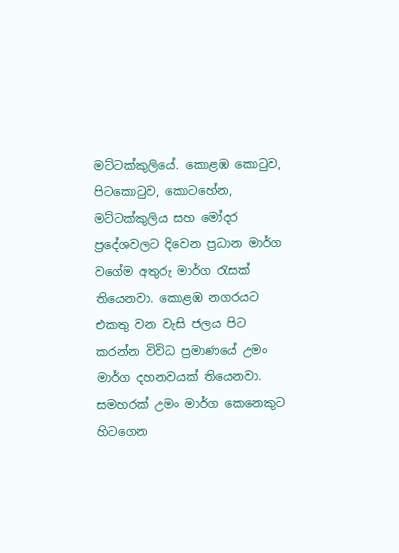මට්ටක්කුලියේ. කොළඹ කොටුව, පිටකොටුව, කොටහේන, මට්ටක්කුලිය සහ මෝදර ප්‍රදේශවලට දිවෙන ප්‍රධාන මාර්ග වගේම අතුරු මාර්ග රැසක් තියෙනවා. කොළඹ නගරයට එකතු වන වැසි ජලය පිට කරන්න විවිධ ප්‍රමාණයේ උමං මාර්ග දහනවයක් තියෙනවා. සමහරක් උමං මාර්ග කෙනෙකුට හිටගෙන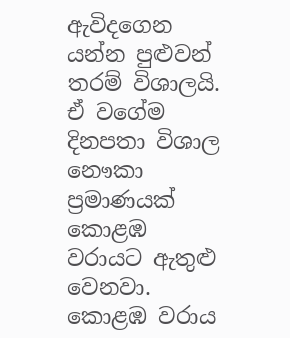ඇවිදගෙන යන්න පුළුවන් තරම් විශාලයි. ඒ වගේම දිනපතා විශාල නෞකා ප්‍රමාණයක් කොළඹ වරායට ඇතුළු වෙනවා. කොළඹ වරාය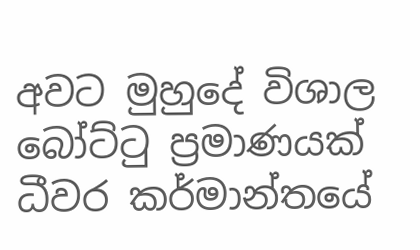අවට මුහුදේ විශාල බෝට්ටු ප්‍රමාණයක් ධීවර කර්මාන්තයේ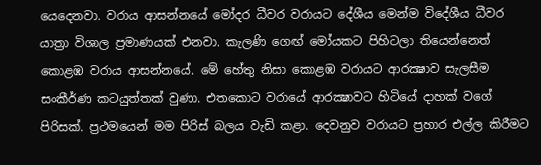යෙදෙනවා. වරාය ආසන්නයේ මෝදර ධීවර වරායට දේශීය මෙන්ම විදේශීය ධීවර යාත්‍රා විශාල ප්‍රමාණයක් එනවා. කැලණි ගෙඟ් මෝයකට පිහිටලා තියෙන්නෙත් කොළඹ වරාය ආසන්නයේ. මේ හේතු නිසා කොළඹ වරායට ආරක්‍ෂාව සැලසීම සංකීර්ණ කටයුත්තක් වුණා. එතකොට වරායේ ආරක්‍ෂාවට හිටියේ දාහක් වගේ පිරිසක්. ප්‍රථමයෙන් මම පිරිස් බලය වැඩි කළා. දෙවනුව වරායට ප්‍රහාර එල්ල කිරීමට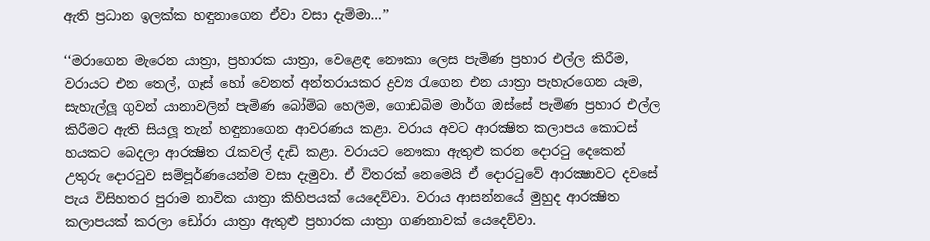ඇති ප්‍රධාන ඉලක්ක හඳුනාගෙන ඒවා වසා දැම්මා…’’

‘‘මරාගෙන මැරෙන යාත්‍රා, ප්‍රහාරක යාත්‍රා, වෙළෙඳ නෞකා ලෙස පැමිණ ප්‍රහාර එල්ල කිරීම, වරායට එන තෙල්, ගෑස් හෝ වෙනත් අන්තරායකර ද්‍රව්‍ය රැගෙන එන යාත්‍රා පැහැරගෙන යෑම, සැහැල්ලූ ගුවන් යානාවලින් පැමිණ බෝම්බ හෙලීම, ගොඩබිම මාර්ග ඔස්සේ පැමිණ ප්‍රහාර එල්ල කිරීමට ඇති සියලූ තැන් හඳුනාගෙන ආවරණය කළා. වරාය අවට ආරක්‍ෂිත කලාපය කොටස් හයකට බෙදලා ආරක්‍ෂිත රැකවල් දැඩි කළා. වරායට නෞකා ඇතුළු කරන දොරටු දෙකෙන් උතුරු දොරටුව සම්පූර්ණයෙන්ම වසා දැමුවා. ඒ විතරක් නෙමෙයි ඒ දොරටුවේ ආරක්‍ෂාවට දවසේ පැය විසිහතර පුරාම නාවික යාත්‍රා කිහිපයක් යෙදෙව්වා. වරාය ආසන්නයේ මුහුද ආරක්‍ෂිත කලාපයක් කරලා ඩෝරා යාත්‍රා ඇතුළු ප්‍රහාරක යාත්‍රා ගණනාවක් යෙදෙව්වා.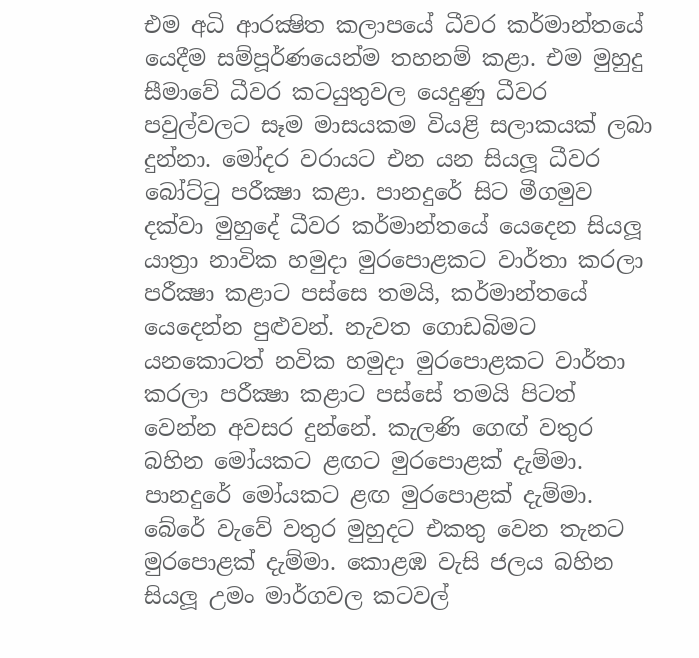එම අධි ආරක්‍ෂිත කලාපයේ ධීවර කර්මාන්තයේ යෙදීම සම්පූර්ණයෙන්ම තහනම් කළා. එම මුහුදු සීමාවේ ධීවර කටයුතුවල යෙදුණු ධීවර පවුල්වලට සෑම මාසයකම වියළි සලාකයක් ලබා දුන්නා. මෝදර වරායට එන යන සියලූ ධීවර බෝට්ටු පරීක්‍ෂා කළා. පානදුරේ සිට මීගමුව දක්වා මුහුදේ ධීවර කර්මාන්තයේ යෙදෙන සියලූ යාත්‍රා නාවික හමුදා මුරපොළකට වාර්තා කරලා පරීක්‍ෂා කළාට පස්සෙ තමයි, කර්මාන්තයේ යෙදෙන්න පුළුවන්. නැවත ගොඩබිමට යනකොටත් නවික හමුදා මුරපොළකට වාර්තා කරලා පරීක්‍ෂා කළාට පස්සේ තමයි පිටත් වෙන්න අවසර දුන්නේ. කැලණි ගෙඟ් වතුර බහින මෝයකට ළඟට මුරපොළක් දැම්මා. පානදුරේ මෝයකට ළඟ මුරපොළක් දැම්මා. බේරේ වැවේ වතුර මුහුදට එකතු වෙන තැනට මුරපොළක් දැම්මා. කොළඹ වැසි ජලය බහින සියලූ උමං මාර්ගවල කටවල්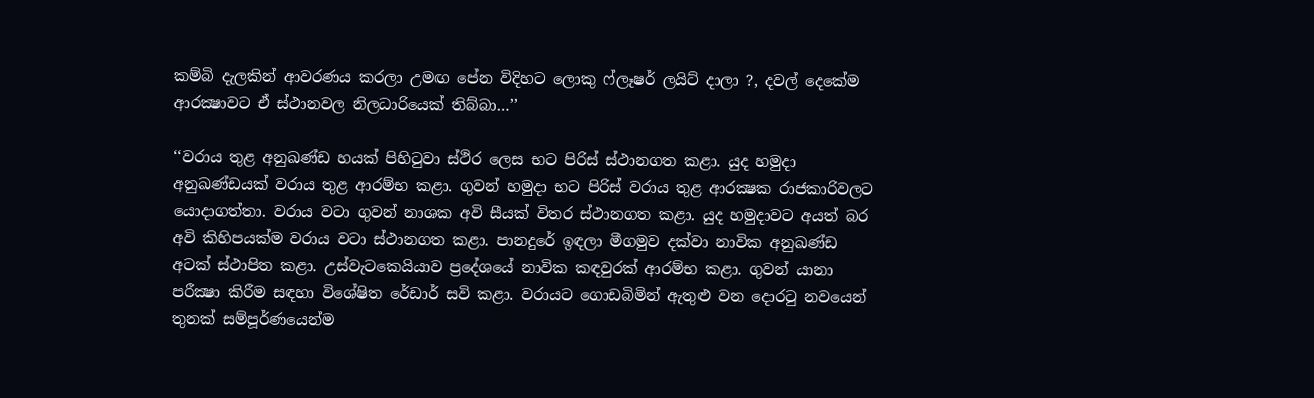කම්බි දැලකින් ආවරණය කරලා උමඟ පේන විදිහට ලොකු ෆ්ලෑෂර් ලයිට් දාලා ?, දවල් දෙකේම ආරක්‍ෂාවට ඒ ස්ථානවල නිලධාරියෙක් තිබ්බා…’’

‘‘වරාය තුළ අනුඛණ්ඩ හයක් පිහිටුවා ස්ථිර ලෙස භට පිරිස් ස්ථානගත කළා. යුද හමුදා අනුඛණ්ඩයක් වරාය තුළ ආරම්භ කළා. ගුවන් හමුදා භට පිරිස් වරාය තුළ ආරක්‍ෂක රාජකාරිවලට යොදාගත්තා. වරාය වටා ගුවන් නාශක අවි සීයක් විතර ස්ථානගත කළා. යුද හමුදාවට අයත් බර අවි කිහිපයක්ම වරාය වටා ස්ථානගත කළා. පානදුරේ ඉඳලා මීගමුව දක්වා නාවික අනුඛණ්ඩ අටක් ස්ථාපිත කළා. උස්වැටකෙයියාව ප්‍රදේශයේ නාවික කඳවුරක් ආරම්භ කළා. ගුවන් යානා පරීක්‍ෂා කිරීම සඳහා විශේෂිත රේඩාර් සවි කළා. වරායට ගොඩබිමින් ඇතුළු වන දොරටු නවයෙන් තුනක් සම්පූර්ණයෙන්ම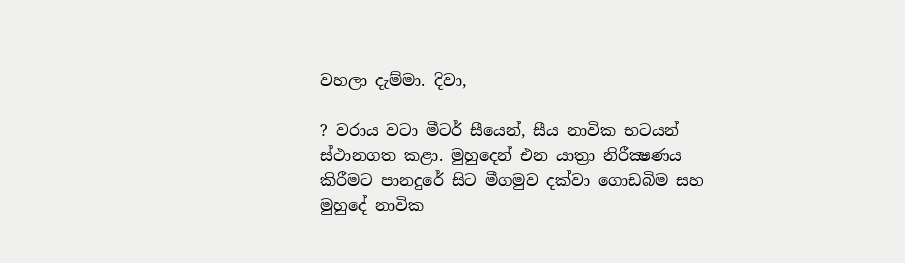වහලා දැම්මා. දිවා,

? වරාය වටා මීටර් සීයෙන්, සීය නාවික භටයන් ස්ථානගත කළා. මුහුදෙන් එන යාත්‍රා නිරීක්‍ෂණය කිරීමට පානදුරේ සිට මීගමුව දක්වා ගොඩබිම සහ මුහුදේ නාවික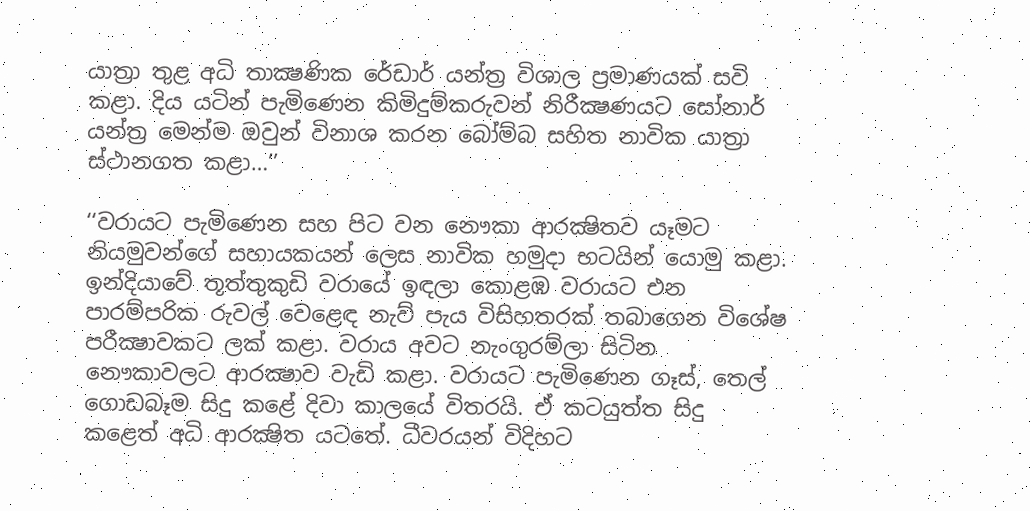යාත්‍රා තුළ අධි තාක්‍ෂණික රේඩාර් යන්ත්‍ර විශාල ප්‍රමාණයක් සවි කළා. දිය යටින් පැමිණෙන කිමිදුම්කරුවන් නිරීක්‍ෂණයට සෝනාර් යන්ත්‍ර මෙන්ම ඔවුන් විනාශ කරන බෝම්බ සහිත නාවික යාත්‍රා ස්ථානගත කළා…’’

‘‘වරායට පැමිණෙන සහ පිට වන නෞකා ආරක්‍ෂිතව යෑමට නියමුවන්ගේ සහායකයන් ලෙස නාවික හමුදා භටයින් යොමු කළා. ඉන්දියාවේ තූත්තුකුඩි වරායේ ඉඳලා කොළඹ වරායට එන පාරම්පරික රුවල් වෙළෙඳ නැව් පැය විසිහතරක් තබාගෙන විශේෂ පරීක්‍ෂාවකට ලක් කළා. වරාය අවට නැංගුරම්ලා සිටින නෞකාවලට ආරක්‍ෂාව වැඩි කළා. වරායට පැමිණෙන ගෑස්, තෙල් ගොඩබෑම සිදු කළේ දිවා කාලයේ විතරයි. ඒ කටයුත්ත සිදු කළෙත් අධි ආරක්‍ෂිත යටතේ. ධීවරයන් විදිහට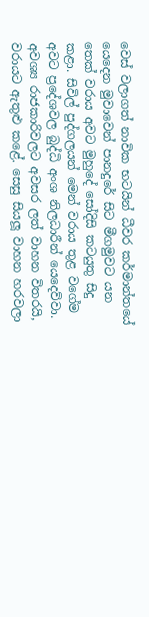වෙස් වලාගත් නාවික භටයින් ධීවර කර්මාන්තයේ යෙදෙන මුවාවෙන් පානදුරේ සිට මීගමුවට යන තෙක් වරාය අවට මුහුදේ සෝදිසි කටයුතු සිදු කළා. සිවිල් පුද්ගලයන් මෙන් වරාය තුළ වගේම අවට ප්‍රදේශවල බුද්ධි අංශ නිලධාරීන් යෙදෙව්වා. අවශ්‍ය රාජකාරිවලට අවසර ලත් වාහන විතරයි, වරායට ඇතුළු කළේ. සෙසු සියලූ වාහන හරවලා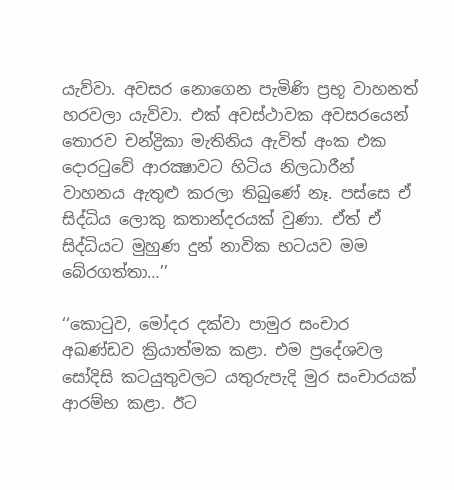යැව්වා. අවසර නොගෙන පැමිණි ප්‍රභූ වාහනත් හරවලා යැව්වා. එක් අවස්ථාවක අවසරයෙන් තොරව චන්ද්‍රිකා මැතිනිය ඇවිත් අංක එක දොරටුවේ ආරක්‍ෂාවට හිටිය නිලධාරීන් වාහනය ඇතුළු කරලා තිබුණේ නෑ. පස්සෙ ඒ සිද්ධිය ලොකු කතාන්දරයක් වුණා. ඒත් ඒ සිද්ධියට මුහුණ දුන් නාවික භටයව මම බේරගත්තා…’’

‘‘කොටුව, මෝදර දක්වා පාමුර සංචාර අඛණ්ඩව ක්‍රියාත්මක කළා. එම ප්‍රදේශවල සෝදිසි කටයුතුවලට යතුරුපැදි මුර සංචාරයක් ආරම්භ කළා. ඊට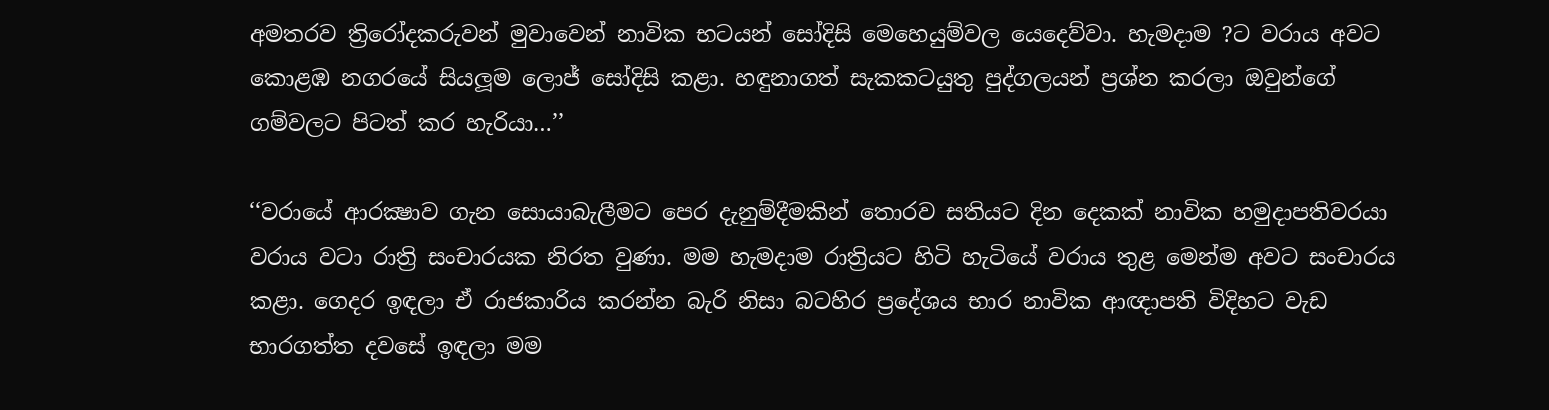අමතරව ත්‍රිරෝදකරුවන් මුවාවෙන් නාවික භටයන් සෝදිසි මෙහෙයුම්වල යෙදෙව්වා. හැමදාම ?ට වරාය අවට කොළඹ නගරයේ සියලූම ලොජ් සෝදිසි කළා. හඳුනාගත් සැකකටයුතු පුද්ගලයන් ප්‍රශ්න කරලා ඔවුන්ගේ ගම්වලට පිටත් කර හැරියා…’’

‘‘වරායේ ආරක්‍ෂාව ගැන සොයාබැලීමට පෙර දැනුම්දීමකින් තොරව සතියට දින දෙකක් නාවික හමුදාපතිවරයා වරාය වටා රාත්‍රි සංචාරයක නිරත වුණා. මම හැමදාම රාත්‍රියට හිටි හැටියේ වරාය තුළ මෙන්ම අවට සංචාරය කළා. ගෙදර ඉඳලා ඒ රාජකාරිය කරන්න බැරි නිසා බටහිර ප්‍රදේශය භාර නාවික ආඥාපති විදිහට වැඩ භාරගත්ත දවසේ ඉඳලා මම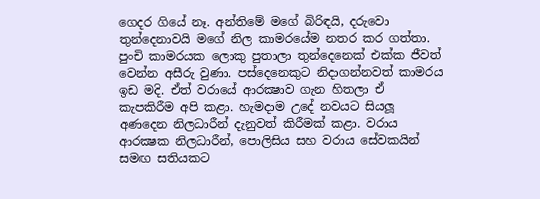ගෙදර ගියේ නෑ. අන්තිමේ මගේ බිරිඳයි, දරුවො තුන්දෙනාවයි මගේ නිල කාමරයේම නතර කර ගත්තා. පුංචි කාමරයක ලොකු පුතාලා තුන්දෙනෙක් එක්ක ජීවත් වෙන්න අසීරු වුණා. පස්දෙනෙකුට නිදාගන්නවත් කාමරය ඉඩ මදි. ඒත් වරායේ ආරක්‍ෂාව ගැන හිතලා ඒ කැපකිරීම අපි කළා. හැමදාම උදේ නවයට සියලූ අණදෙන නිලධාරීන් දැනුවත් කිරීමක් කළා. වරාය ආරක්‍ෂක නිලධාරීන්, පොලිසිය සහ වරාය සේවකයින් සමඟ සතියකට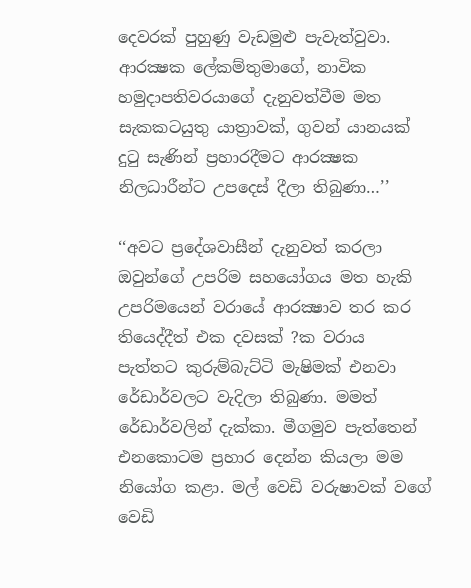දෙවරක් පුහුණු වැඩමුළු පැවැත්වුවා. ආරක්‍ෂක ලේකම්තුමාගේ, නාවික හමුදාපතිවරයාගේ දැනුවත්වීම මත සැකකටයුතු යාත්‍රාවක්, ගුවන් යානයක් දුටු සැණින් ප්‍රහාරදීමට ආරක්‍ෂක නිලධාරීන්ට උපදෙස් දීලා තිබුණා…’’

‘‘අවට ප්‍රදේශවාසීන් දැනුවත් කරලා ඔවුන්ගේ උපරිම සහයෝගය මත හැකි උපරිමයෙන් වරායේ ආරක්‍ෂාව තර කර තියෙද්දීත් එක දවසක් ?ක වරාය පැත්තට කුරුම්බැට්ටි මැෂිමක් එනවා රේඩාර්වලට වැදිලා තිබුණා. මමත් රේඩාර්වලින් දැක්කා. මීගමුව පැත්තෙන් එනකොටම ප්‍රහාර දෙන්න කියලා මම නියෝග කළා. මල් වෙඩි වරුෂාවක් වගේ වෙඩි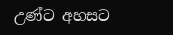උණ්ට අහසට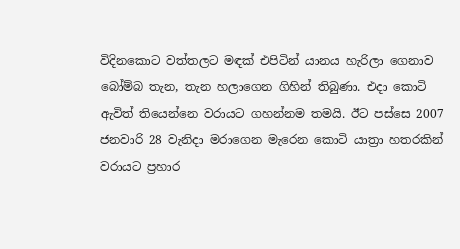විදිනකොට වත්තලට මඳක් එපිටින් යානය හැරිලා ගෙනාව බෝම්බ තැන, තැන හලාගෙන ගිහින් තිබුණා. එදා කොටි ඇවිත් තියෙන්නෙ වරායට ගහන්නම තමයි. ඊට පස්සෙ 2007 ජනවාරි 28 වැනිදා මරාගෙන මැරෙන කොටි යාත්‍රා හතරකින් වරායට ප්‍රහාර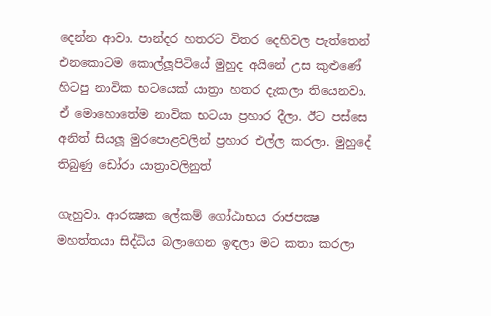දෙන්න ආවා. පාන්දර හතරට විතර දෙහිවල පැත්තෙන් එනකොටම කොල්ලූපිටියේ මුහුද අයිනේ උස කුළුණේ හිටපු නාවික භටයෙක් යාත්‍රා හතර දැකලා තියෙනවා. ඒ මොහොතේම නාවික භටයා ප්‍රහාර දීලා. ඊට පස්සෙ අනිත් සියලූ මුරපොළවලින් ප්‍රහාර එල්ල කරලා. මුහුදේ තිබුණු ඩෝරා යාත්‍රාවලිනුත්

ගැහුවා. ආරක්‍ෂක ලේකම් ගෝඨාභය රාජපක්‍ෂ මහත්තයා සිද්ධිය බලාගෙන ඉඳලා මට කතා කරලා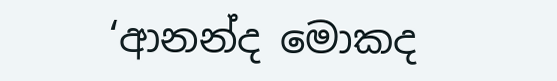‘ආනන්ද මොකද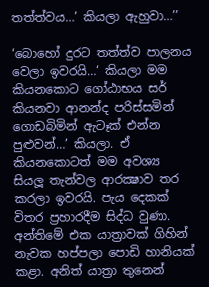තත්ත්වය…’ කියලා ඇහුවා…’’

‘බොහෝ දුරට තත්ත්ව පාලනය වෙලා ඉවරයි…‘ කියලා මම කියනකොට ගෝඨාභය සර් කියනවා ආනන්ද පරිස්සමින් ගොඩබිමින් ඇටෑක් එන්න පුළුවන්…’ කියලා. ඒ කියනකොටත් මම අවශ්‍ය සියලූ තැන්වල ආරක්‍ෂාව තර කරලා ඉවරයි. පැය දෙකක් විතර ප්‍රහාරදීම සිද්ධ වුණා. අන්තිමේ එක යාත්‍රාවක් ගිහින් නැවක හප්පලා පොඩි හානියක් කළා. අනිත් යාත්‍රා තුනෙන්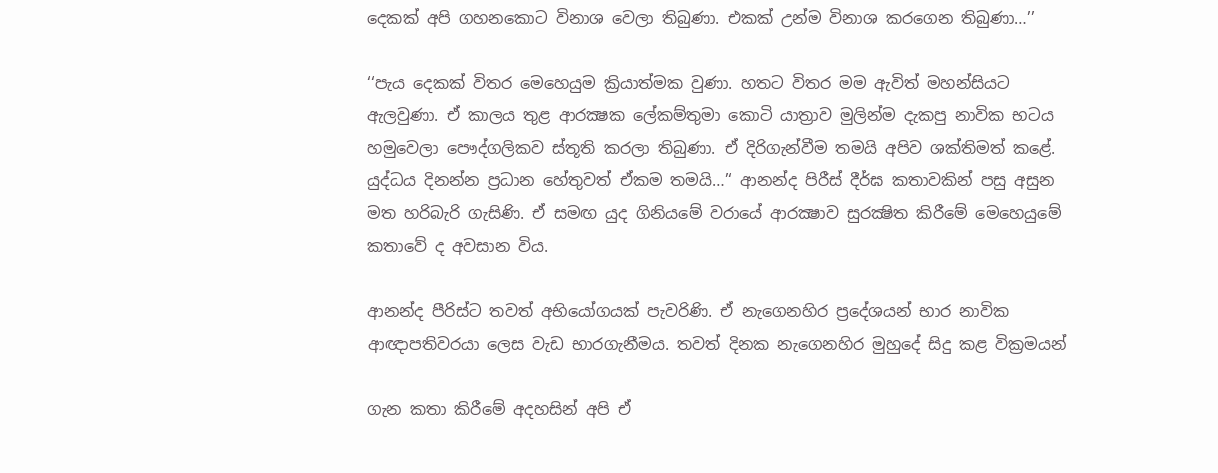දෙකක් අපි ගහනකොට විනාශ වෙලා තිබුණා. එකක් උන්ම විනාශ කරගෙන තිබුණා…’’

‘‘පැය දෙකක් විතර මෙහෙයුම ක්‍රියාත්මක වුණා. හතට විතර මම ඇවිත් මහන්සියට ඇලවුණා. ඒ කාලය තුළ ආරක්‍ෂක ලේකම්තුමා කොටි යාත්‍රාව මුලින්ම දැකපු නාවික භටය හමුවෙලා පෞද්ගලිකව ස්තූති කරලා තිබුණා. ඒ දිරිගැන්වීම තමයි අපිව ශක්තිමත් කළේ. යුද්ධය දිනන්න ප්‍රධාන හේතුවත් ඒකම තමයි…’‘ ආනන්ද පිරීස් දීර්ඝ කතාවකින් පසු අසුන මත හරිබැරි ගැසිණි. ඒ සමඟ යුද ගිනියමේ වරායේ ආරක්‍ෂාව සුරක්‍ෂිත කිරීමේ මෙහෙයුමේ කතාවේ ද අවසාන විය.

ආනන්ද පීරිස්ට තවත් අභියෝගයක් පැවරිණි. ඒ නැගෙනහිර ප්‍රදේශයන් භාර නාවික ආඥාපතිවරයා ලෙස වැඩ භාරගැනීමය. තවත් දිනක නැගෙනහිර මුහුදේ සිදු කළ වික්‍රමයන්

ගැන කතා කිරීමේ අදහසින් අපි ඒ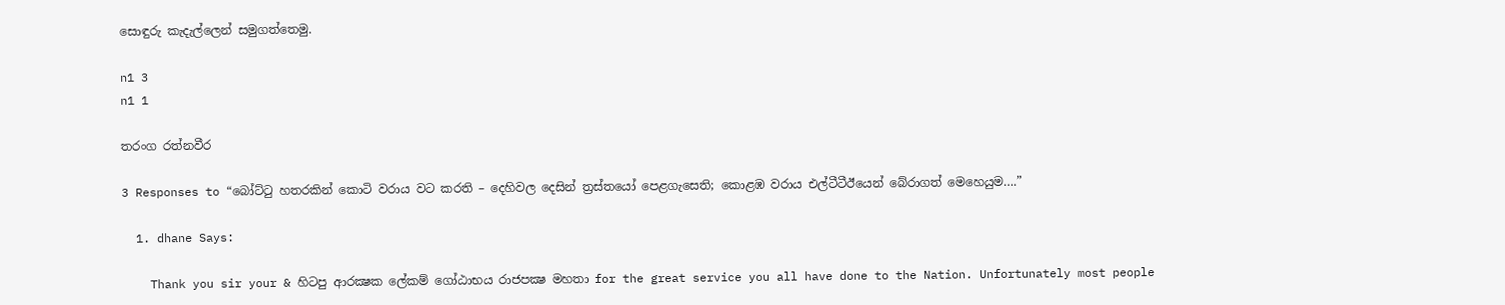සොඳුරු කැදැල්ලෙන් සමුගත්තෙමු.

n1 3
n1 1

තරංග රත්නවීර

3 Responses to “බෝට්ටු හතරකින් කොටි වරාය වට කරති – දෙහිවල දෙසින් ත්‍රස්තයෝ පෙළගැසෙති; කොළඹ වරාය එල්ටීටීඊයෙන් බේරාගත් මෙහෙයුම….”

  1. dhane Says:

    Thank you sir your & හිටපු ආරක්‍ෂක ලේකම් ගෝඨාභය රාජපක්‍ෂ මහතා for the great service you all have done to the Nation. Unfortunately most people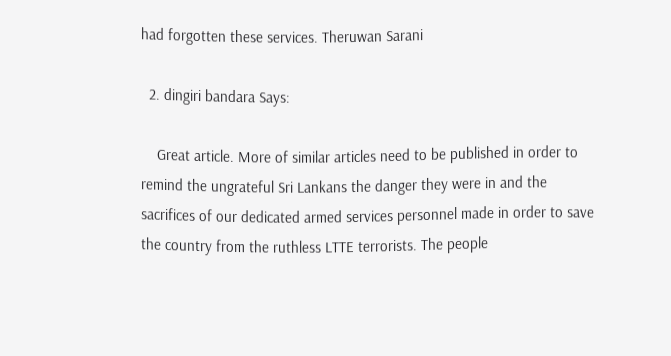had forgotten these services. Theruwan Sarani

  2. dingiri bandara Says:

    Great article. More of similar articles need to be published in order to remind the ungrateful Sri Lankans the danger they were in and the sacrifices of our dedicated armed services personnel made in order to save the country from the ruthless LTTE terrorists. The people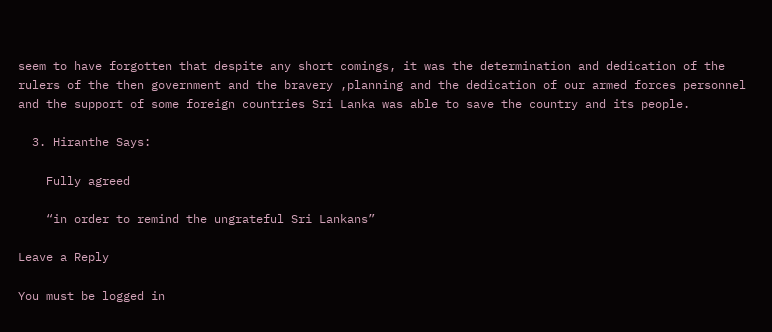seem to have forgotten that despite any short comings, it was the determination and dedication of the rulers of the then government and the bravery ,planning and the dedication of our armed forces personnel and the support of some foreign countries Sri Lanka was able to save the country and its people.

  3. Hiranthe Says:

    Fully agreed

    “in order to remind the ungrateful Sri Lankans”

Leave a Reply

You must be logged in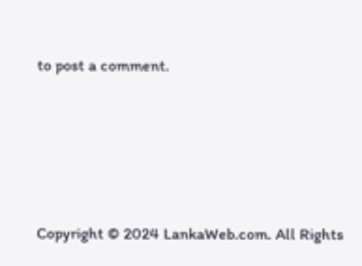to post a comment.






Copyright © 2024 LankaWeb.com. All Rights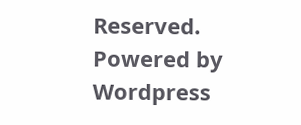Reserved. Powered by Wordpress